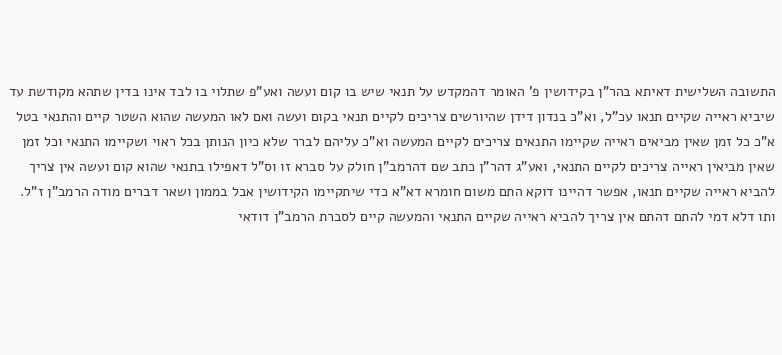התשובה השלישית דאיתא בהר"ן בקידושין פ' האומר דהמקדש על תנאי שיש בו קום ועשה ואע"פ שתלוי בו לבד אינו בדין שתהא מקודשת עד שיביא ראייה שקיים תנאו עכ"ל, וא"כ בנדון דידן שהיורשים צריכים לקיים תנאי בקום ועשה ואם לאו המעשה שהוא השטר קיים והתנאי בטל א"כ כל זמן שאין מביאים ראייה שקיימו התנאים צריכים לקיים המעשה וא"כ עליהם לברר שלא כיון הנותן בכל ראוי ושקיימו התנאי וכל זמן שאין מביאין ראייה צריכים לקיים התנאי, ואע"ג דהר"ן כתב שם דהרמב"ן חולק על סברא זו וס"ל דאפילו בתנאי שהוא קום ועשה אין צריך להביא ראייה שקיים תנאו, אפשר דהיינו דוקא התם משום חומרא דא"א כדי שיתקיימו הקידושין אבל בממון ושאר דברים מודה הרמב"ן ז"ל. ותו דלא דמי להתם דהתם אין צריך להביא ראייה שקיים התנאי והמעשה קיים לסברת הרמב"ן דודאי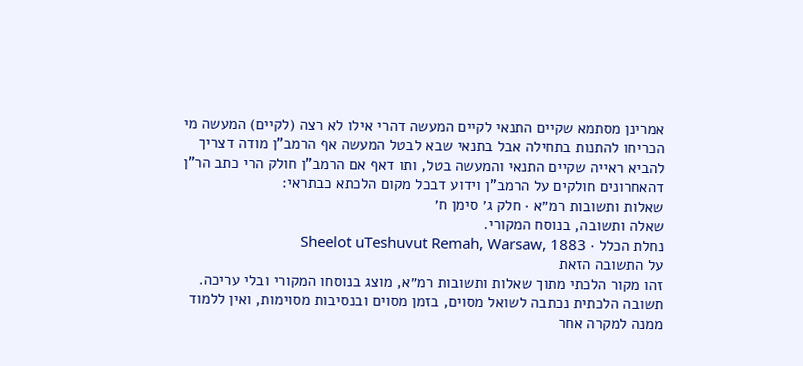אמרינן מסתמא שקיים התנאי לקיים המעשה דהרי אילו לא רצה (לקיים) המעשה מי הכריחו להתנות בתחילה אבל בתנאי שבא לבטל המעשה אף הרמב"ן מודה דצריך להביא ראייה שקיים התנאי והמעשה בטל, ותו דאף אם הרמב"ן חולק הרי כתב הר"ן דהאחרונים חולקים על הרמב"ן וידוע דבכל מקום הלכתא כבתראי:
שאלות ותשובות רמ״א · חלק ג׳ סימן ח׳
שאלה ותשובה, בנוסח המקורי.
נחלת הכלל · Sheelot uTeshuvut Remah, Warsaw, 1883
על התשובה הזאת
זהו מקור הלכתי מתוך שאלות ותשובות רמ״א, מוצג בנוסחו המקורי ובלי עריכה. תשובה הלכתית נכתבה לשואל מסוים, בזמן מסוים ובנסיבות מסוימות, ואין ללמוד ממנה למקרה אחר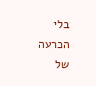בלי הכרעה של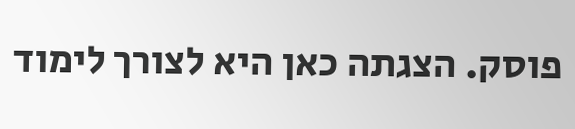פוסק. הצגתה כאן היא לצורך לימוד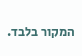המקור בלבד.